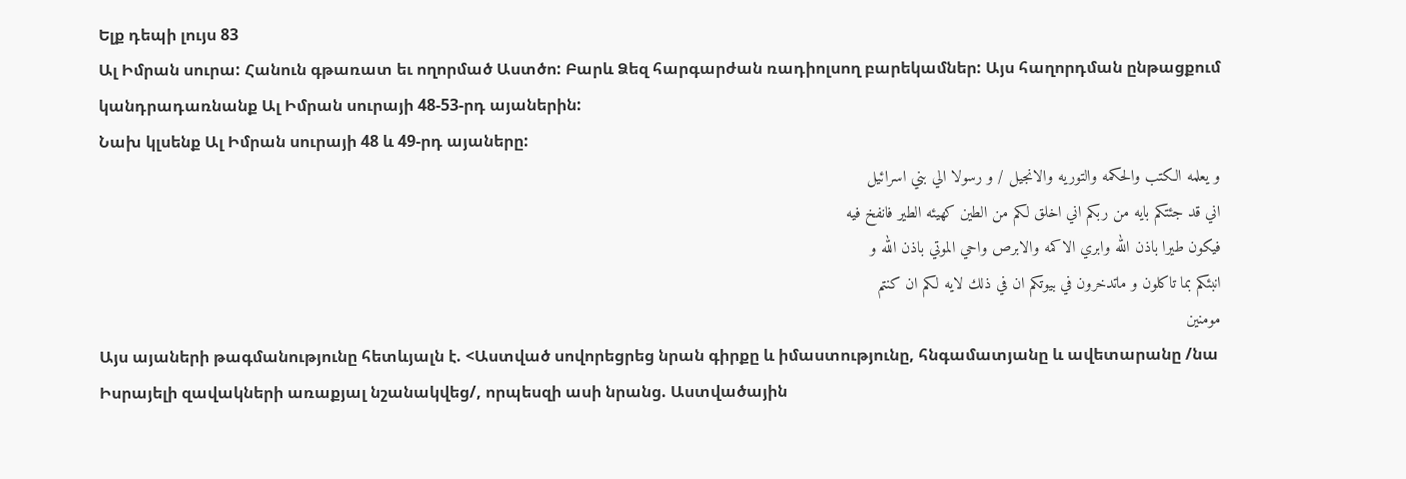Ելք դեպի լույս 83
Ալ Իմրան սուրա: Հանուն գթառատ եւ ողորմած Աստծո: Բարև Ձեզ հարգարժան ռադիոլսող բարեկամներ: Այս հաղորդման ընթացքում կանդրադառնանք Ալ Իմրան սուրայի 48-53-րդ այաներին:
Նախ կլսենք Ալ Իմրան սուրայի 48 և 49-րդ այաները:
و يعلمه الكتب والحكمه والتوريه والانجيل / و رسولا الي بني اسرائيل
اني قد جئتكم بايه من ربكم اني اخلق لكم من الطين كهيئه الطير فانفخ فيه
فيكون طيرا باذن الله وابري الاكمه والابرص واحي الموتي باذن الله و
انبئكم بما تاكلون و ماتدخرون في بيوتكم ان في ذلك لايه لكم ان كنتم
مومنين
Այս այաների թագմանությունը հետևյալն է. <Աստված սովորեցրեց նրան գիրքը և իմաստությունը, հնգամատյանը և ավետարանը /նա Իսրայելի զավակների առաքյալ նշանակվեց/, որպեսզի ասի նրանց. Աստվածային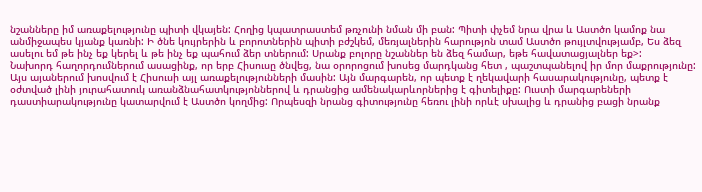նշանները իմ առաքելությունը պիտի վկայեն: Հողից կպատրաստեմ թռչունի նման մի բան: Պիտի փչեմ նրա վրա և Աստծո կամոք նա անմիջապես կյանք կառնի: Ի ծնե կույրերին և բորոտներին պիտի բժշկեմ, մեռյալներին հարությոն տամ Աստծո թույլտվությամբ, Ես ձեզ ասելու եմ թե ինչ եք կերել և թե ինչ եք պահում ձեր տներում: Սրանք բոլորը նշաններ են ձեզ համար, եթե հավատացյալներ եք>:
Նախորդ հաղորդումներում ասացինք, որ երբ Հիսուսը ծնվեց, նա օրորոցում խոսեց մարդկանց հետ , պաշտպանելով իր մոր մաքրությունը: Այս այաներում խոսվում է Հիսուսի այլ առաքելությունների մասին: Այն մարգարեն, որ պետք է ղեկավարի հասարակությունը, պետք է օժտված լինի յուրահատուկ առանձնահատկությոններով և դրանցից ամենակարևորներից է գիտելիքը: Ուստի մարգարեների դաստիարակությունը կատարվում է Աստծո կողմից: Որպեսզի նրանց գիտությունը հեռու լինի որևէ սխալից և դրանից բացի նրանք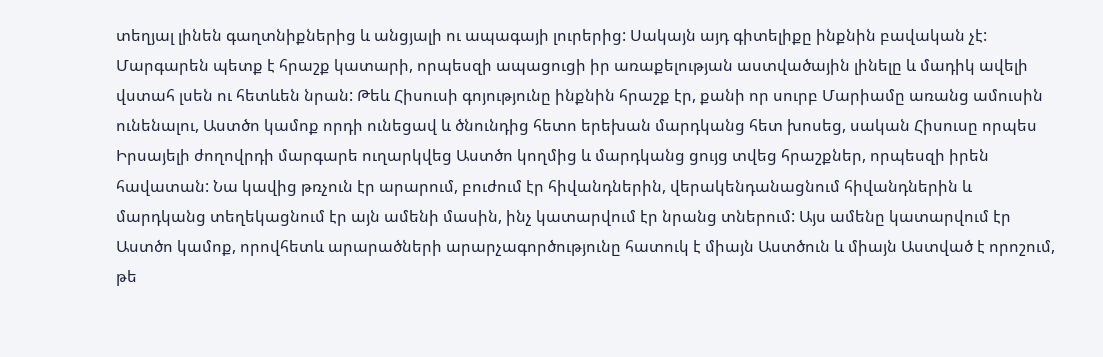տեղյալ լինեն գաղտնիքներից և անցյալի ու ապագայի լուրերից: Սակայն այդ գիտելիքը ինքնին բավական չէ: Մարգարեն պետք է հրաշք կատարի, որպեսզի ապացուցի իր առաքելության աստվածային լինելը և մադիկ ավելի վստահ լսեն ու հետևեն նրան: Թեև Հիսուսի գոյությունը ինքնին հրաշք էր, քանի որ սուրբ Մարիամը առանց ամուսին ունենալու, Աստծո կամոք որդի ունեցավ և ծնունդից հետո երեխան մարդկանց հետ խոսեց, սական Հիսուսը որպես Իրսայելի ժողովրդի մարգարե ուղարկվեց Աստծո կողմից և մարդկանց ցույց տվեց հրաշքներ, որպեսզի իրեն հավատան: Նա կավից թռչուն էր արարում, բուժում էր հիվանդներին, վերակենդանացնում հիվանդներին և մարդկանց տեղեկացնում էր այն ամենի մասին, ինչ կատարվում էր նրանց տներում: Այս ամենը կատարվում էր Աստծո կամոք, որովհետև արարածների արարչագործությունը հատուկ է միայն Աստծուն և միայն Աստված է որոշում, թե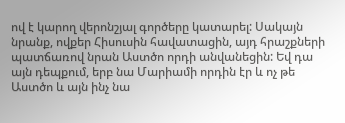ով է կարող վերոնշյալ գործերը կատարել: Սակայն նրանք, ովքեր Հիսուսին հավատացին, այդ հրաշքների պատճառով նրան Աստծո որդի անվանեցին: Եվ դա այն դեպքում, երբ նա Մարիամի որդին էր և ոչ թե Աստծո և այն ինչ նա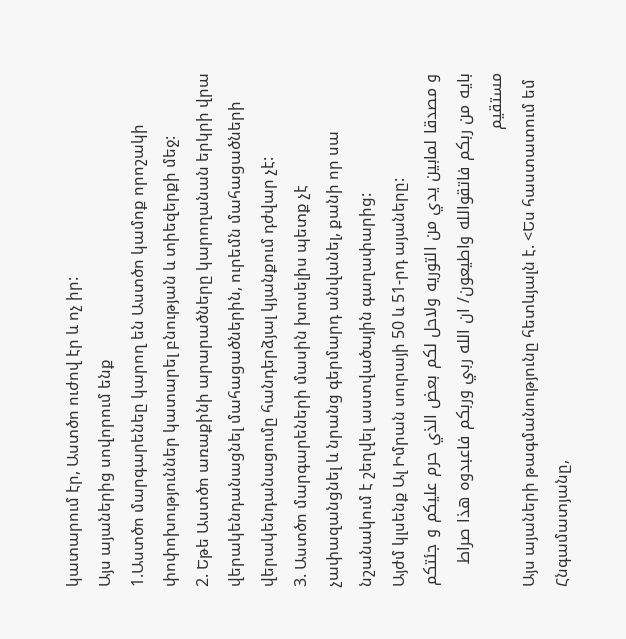կատարում էր, Աստծո ուժով էր և ոչ իր:
Այս այաներից սովորում ենք
1.Աստծո մարգարենեը կարող են Աստծո կամոք որոշակի փոփոխություններ կատարել բնության և տիեզերքի մեջ:
2. Եթե Աստծո առաքինի արարածները կարողանան երկրի վրա վերակենդանացնել մահացածներին, ուրեմն մահացածների վերակենդանացումը հանդերձյալ կյանքում դժվար չէ:
3. Աստծո մարգարեների մասին խոսելիս պետք չէ չափազանցնել և նրանց գերմարդ անվանել, քանի որ սա նշանակում է շեղվել աստվածային գաղափարից:
Այժմ կլսենք Ալ Իմրան սուրայի 50 և 51-րդ այաները:
و مصدقا لمابين يدي من التوريه ولاحل لكم بعض الذي حرم عليكم و جئتكم
بايه من ربكم فاتقوالله واطيعون/ ان الله ربي وربكم فاعبدوه هذا صراط
مستقيم
Այս այաների թագմանությունը հետևյալն է. <Ես հաստատում եմ Հնգամատյանը,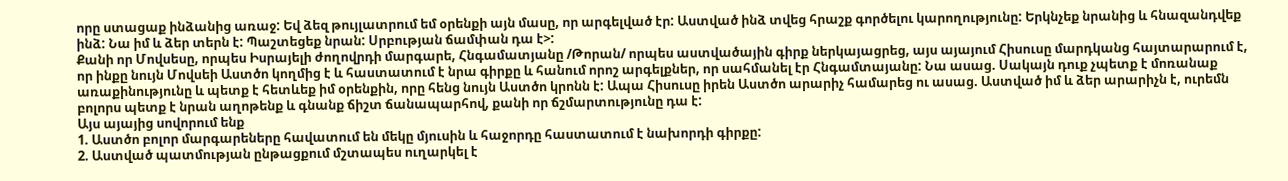որը ստացաք ինձանից առաջ: Եվ ձեզ թույլատրում եմ օրենքի այն մասը, որ արգելված էր: Աստված ինձ տվեց հրաշք գործելու կարողությունը: Երկնչեք նրանից և հնազանդվեք ինձ: Նա իմ և ձեր տերն է: Պաշտեցեք նրան: Սրբության ճամփան դա է>:
Քանի որ Մովսեսը, որպես Իսրայելի ժողովրդի մարգարե, Հնգամատյանը /Թորան/ որպես աստվածային գիրք ներկայացրեց, այս այայում Հիսուսը մարդկանց հայտարարում է, որ ինքը նույն Մովսեի Աստծո կողմից է և հաստատում է նրա գիրքը և հանում որոշ արգելքներ, որ սահմանել էր Հնգամտայանը: Նա ասաց. Սակայն դուք չպետք է մոռանաք առաքինությունը և պետք է հետևեք իմ օրենքին, որը հենց նույն Աստծո կրոնն է: Ապա Հիսուսը իրեն Աստծո արարիչ համարեց ու ասաց. Աստված իմ և ձեր արարիչն է, ուրեմն բոլորս պետք է նրան աղոթենք և գնանք ճիշտ ճանապարհով, քանի որ ճշմարտությունը դա է:
Այս այայից սովորում ենք
1. Աստծո բոլոր մարգարեները հավատում են մեկը մյուսին և հաջորդը հաստատում է նախորդի գիրքը:
2. Աստված պատմության ընթացքում մշտապես ուղարկել է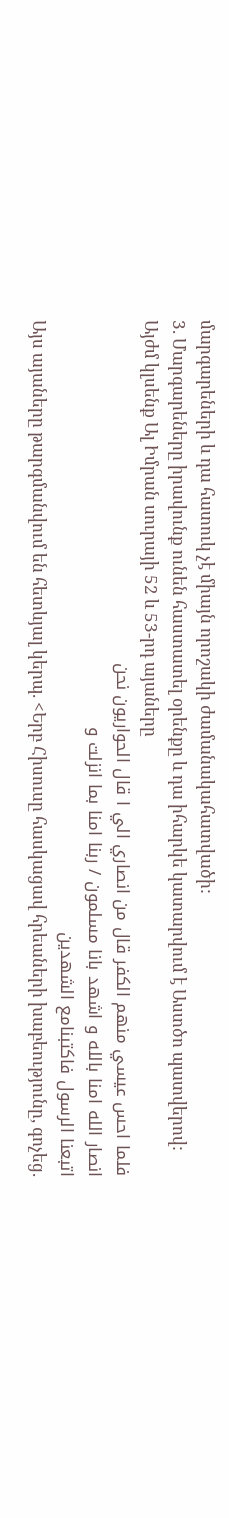մարգարեների և դա հատուկ չէ միայն որոշակի ժամանակահատվածի:
3. Մարգարեները իրավունք ունեն հաստատել օրենքը և դա իհարկե կատարվում է Աստծո պատվերով:
Այժմ կլսենք Ալ Իմրան սուրայի 52 և 53-րդ այաները
فلما احس عيسي منهم الكفر قال من انصاري الي ا قال الحواريون نحن
انصار الله امنا بالله و اشهد بانا مسلمون / ربنا امنا بما انزلت و
اتبعنا الرسول فاكتبنامع الشهدين
Այս այաները թարգմանվում են հետևյալ կերպ. <Երբ Հիսուսը հասկացավ հրեաների խաբեությունը, գոչեց.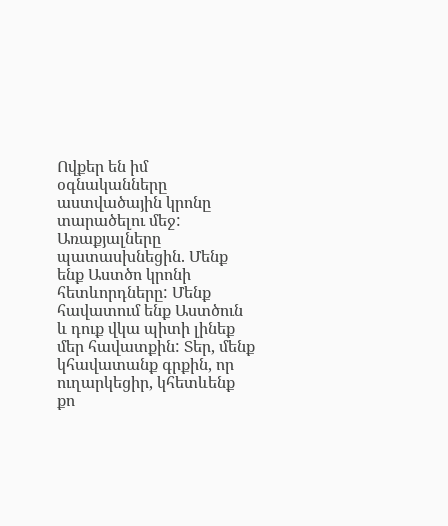Ովքեր են իմ օգնականները աստվածային կրոնը տարածելու մեջ: Առաքյալները պատասխնեցին. Մենք ենք Աստծո կրոնի հետևորդները: Մենք հավատում ենք Աստծուն և դուք վկա պիտի լինեք մեր հավատքին: Տեր, մենք կհավատանք գրքին, որ ուղարկեցիր, կհետևենք քո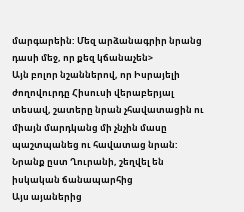մարգարեին: Մեզ արձանագրիր նրանց դասի մեջ, որ քեզ կճանաչեն>
Այն բոլոր նշաններով, որ Իսրայելի ժողովուրդը Հիսուսի վերաբերյալ տեսավ, շատերը նրան չհավատացին ու միայն մարդկանց մի չնչին մասը պաշտպանեց ու հավատաց նրան: Նրանք ըստ Ղուրանի, շեղվել են իսկական ճանապարհից
Այս այաներից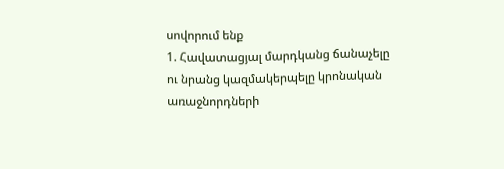սովորում ենք
1. Հավատացյալ մարդկանց ճանաչելը ու նրանց կազմակերպելը կրոնական առաջնորդների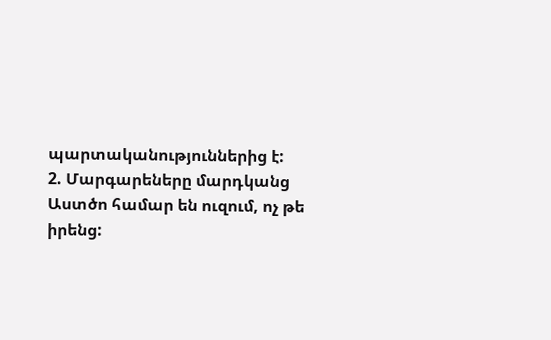պարտականություններից է:
2. Մարգարեները մարդկանց Աստծո համար են ուզում, ոչ թե իրենց: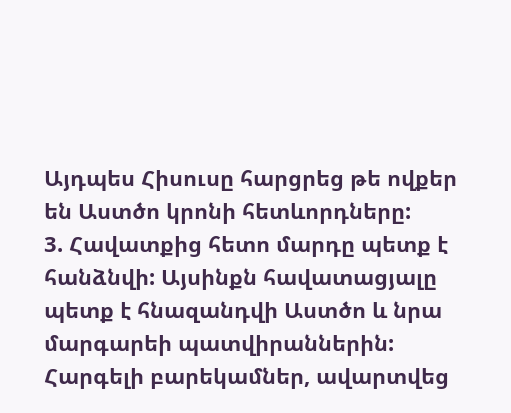Այդպես Հիսուսը հարցրեց թե ովքեր են Աստծո կրոնի հետևորդները:
3. Հավատքից հետո մարդը պետք է հանձնվի: Այսինքն հավատացյալը պետք է հնազանդվի Աստծո և նրա մարգարեի պատվիրաններին:
Հարգելի բարեկամներ, ավարտվեց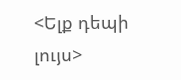<Ելք դեպի լույս>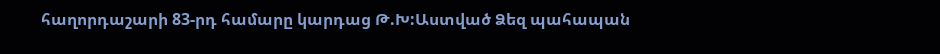հաղորդաշարի 83-րդ համարը կարդաց Թ.Խ:Աստված Ձեզ պահապան